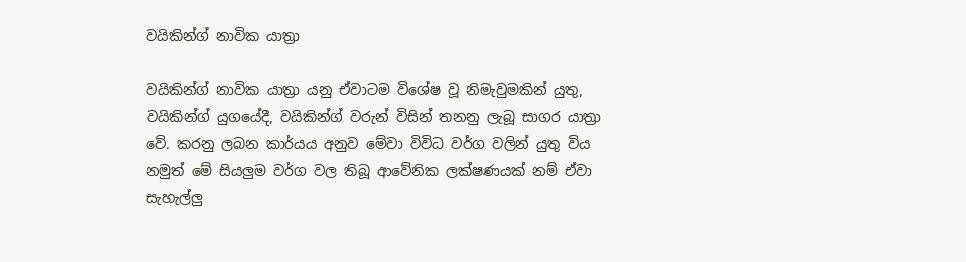වයිකින්ග් නාවික යාත්‍රා

වයිකින්ග් නාවික යාත්‍රා යනු ඒවාටම විශේෂ වූ නිමැවුමකින් යුතු, වයිකින්ග් යුගයේදී, වයිකින්ග් වරුන් විසින් තනනු ලැබූ සාගර යාත්‍රා වේ. කරනු ලබන කාර්යය අනුව මේවා විවිධ වර්ග වලින් යුතු විය නමුත් මේ සියලුම වර්ග වල තිබූ ආ‍වේනික ලක්ෂණයක් නම් ඒවා  සැහැල්ලු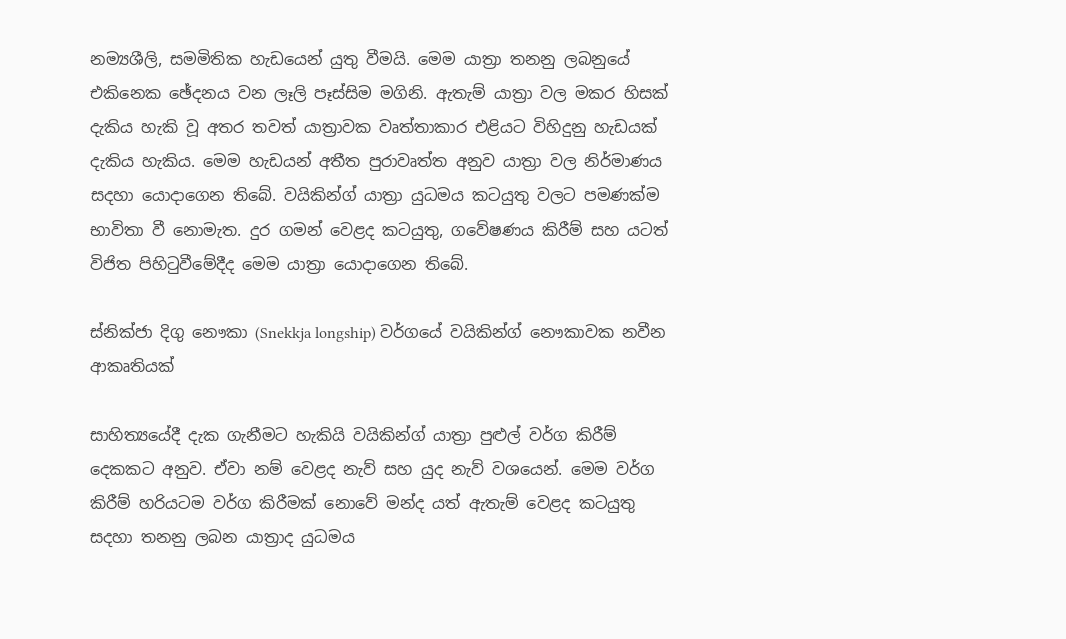නම්‍යශීලි, සමමිතික හැඩයෙන් යුතු වීමයි. මෙම යාත්‍රා තනනු ලබනුයේ එකිනෙක ඡේදනය වන ලෑලි පෑස්සිම මගිනි. ඇතැම් යාත්‍රා වල මකර හිසක් දැකිය හැකි වූ අතර තවත් යාත්‍රාවක වෘත්තාකාර එළියට විහිදුනු හැඩයක් දැකිය හැකිය. මෙම හැඩයන් අතීත පුරාවෘත්ත අනුව යාත්‍රා වල නිර්මාණය සදහා යොදාගෙන තිබේ. වයිකින්ග් යාත්‍රා යුධමය කටයුතු වලට පමණක්ම භාවිතා වී නොමැත. දුර ගමන් වෙළද කටයුතු, ගවේෂණය කිරීම් සහ යටත් විජිත පිහිටුවීමේදීද මෙම යාත්‍රා යොදාගෙන තිබේ.

ස්නික්ජා දිගු නෞකා (Snekkja longship) වර්ගයේ වයිකින්ග් නෞකාවක නවීන ආකෘතියක්

සාහිත්‍යයේදී දැක ගැනීමට හැකියි වයිකින්ග් යාත්‍රා පුළුල් වර්ග කිරීම් දෙකකට අනුව. ඒවා නම් වෙළද නැව් සහ යුද නැව් වශයෙන්. මෙම වර්ග කිරීම් හරියටම වර්ග කිරීමක් නොවේ මන්ද යත් ඇතැම් වෙළද කටයුතු සදහා තනනු ලබන යාත්‍රාද යුධමය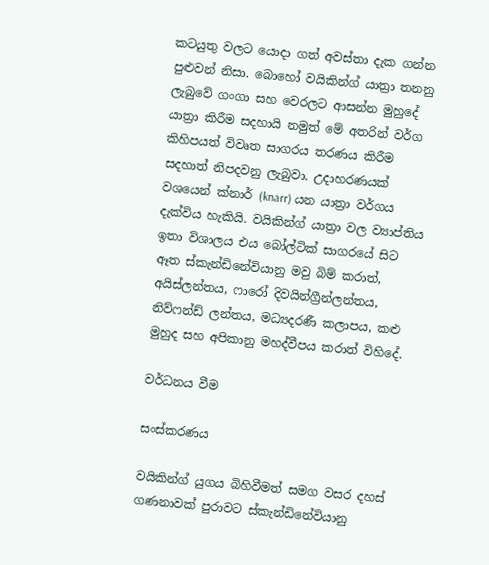කටයුතු වලට යොදා ගත් අවස්තා දැක ගන්න පුළුවන් නිසා. බොහෝ වයිකින්ග් යාත්‍රා තනනු ලැබුවේ ගංගා සහ වෙරලට ආසන්න මුහුදේ යාත්‍රා කිරීම සදහායි නමුත් මේ අතරින් වර්ග කිහිපයත් විවෘත සාගරය තරණය කිරීම සදහාත් නිපදවනු ලැබුවා. උදාහරණයක් වශයෙන් ක්නාර් (knarr) යන යාත්‍රා වර්ගය දැක්විය හැකියි. වයිකින්ග් යාත්‍රා වල ව්‍යාප්තිය ඉතා විශාලය එය බෝල්ටික් සාගරයේ සිට ඈත ස්කැන්ඩිනේවියානු මවු බිම් කරාත්,  අයිස්ලන්තය, ෆාරෝ දිවයින්ග්‍රීන්ලන්තය, නිව්ෆන්ඩ් ලන්තය, මධ්‍යදරණී කලාපය, කළු මුහුද සහ අපිකානු මහද්වීපය කරාත් විහිදේ.

වර්ධනය වීම

සංස්කරණය

වයිකින්ග් යුගය බිහිවීමත් සමග වසර දහස් ගණනාවක් පුරාවට ස්කැන්ඩිනේවියානු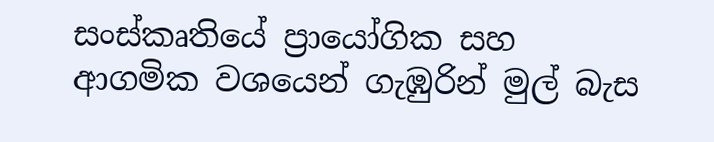සංස්කෘතියේ ප්‍රායෝගික සහ ආගමික වශයෙන් ගැඹුරින් මුල් බැස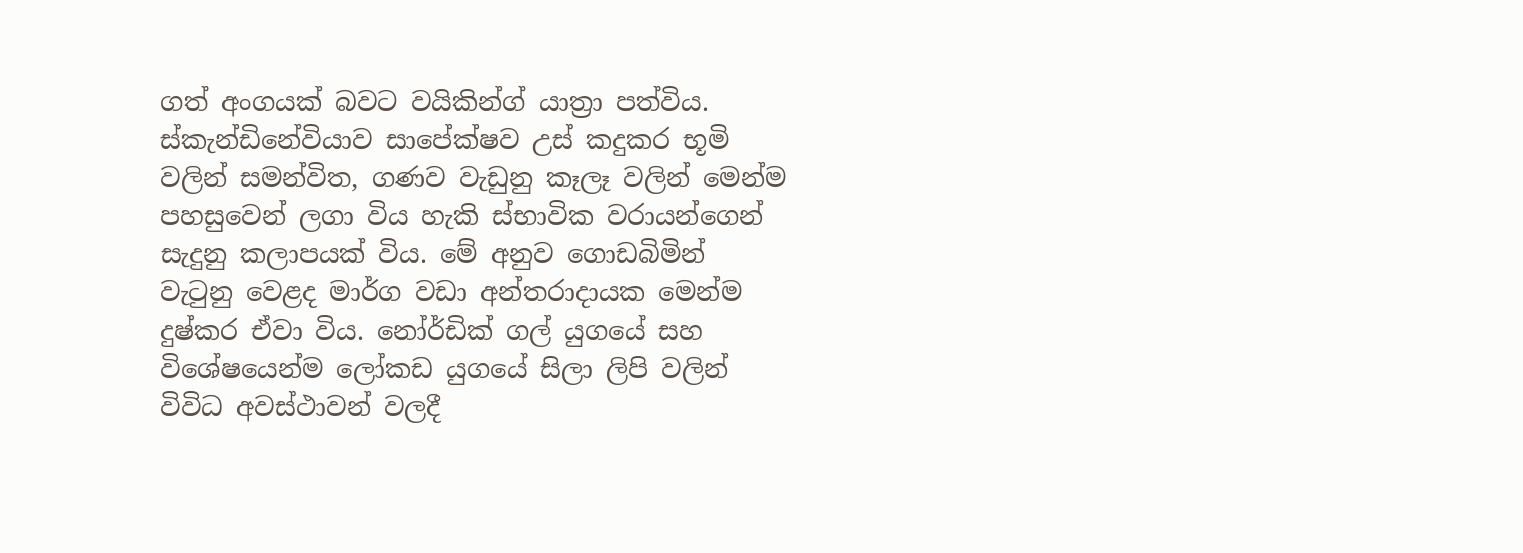ගත් අංගයක් බවට වයිකින්ග් යාත්‍රා පත්විය. ස්කැන්ඩිනේවියාව සාපේක්ෂව උස් කදුකර භූමි වලින් සමන්විත, ගණව වැඩුනු කෑලෑ වලින් මෙන්ම පහසුවෙන් ලගා විය හැකි ස්භාවික වරායන්ගෙන් සැදුනු කලාපයක් විය. මේ අනුව ගොඩබිමින් වැටුනු වෙළද මාර්ග වඩා අන්තරාදායක මෙන්ම දුෂ්කර ඒවා විය. නෝර්ඩික් ගල් යුගයේ සහ විශේෂයෙන්ම ලෝකඩ යුගයේ සිලා ලිපි වලින් විවිධ අවස්ථාවන් වලදී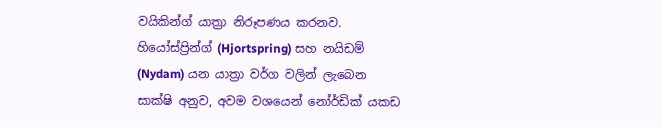වයිකින්ග් යාත්‍රා නිරූපණය කරනව. හියෝස්ප්‍රින්ග් (Hjortspring) සහ නයිඩම් (Nydam) යන යාත්‍රා වර්ග වලින් ලැබෙන සාක්ෂි අනුව, අවම වශයෙන් නෝර්ඩික් යකඩ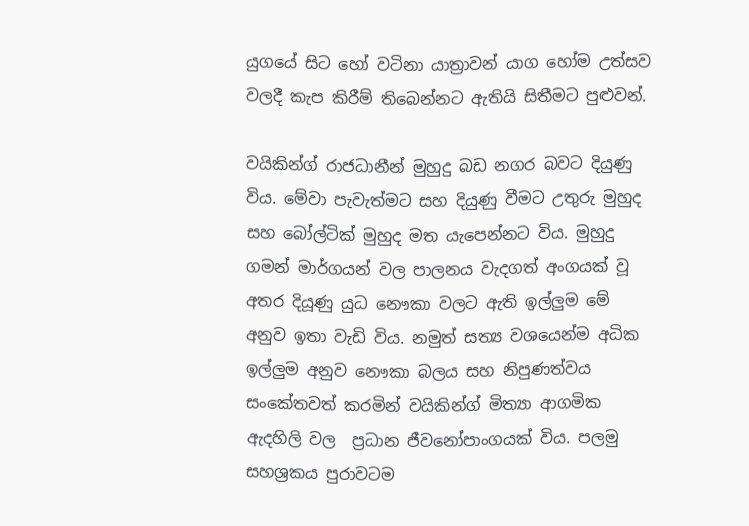යුගයේ සිට හෝ වටිනා යාත්‍රාවන් යාග හෝම උත්සව වලදී කැප කිරීම් තිබෙන්නට ඇතියි සිතීමට පුළුවන්.

වයිකින්ග් රාජධානීන් මුහුදු බඩ නගර බවට දියුණු විය. මේවා පැවැත්මට සහ දියුණු වීමට උතුරු මුහුද සහ බෝල්ටික් මුහුද මත යැපෙන්නට විය. මුහුදු ගමන් මාර්ගයන් වල පාලනය වැදගත් අංගයක් වූ අතර දියූණු යුධ නෞකා වලට ඇති ඉල්ලුම මේ අනුව ඉතා වැඩි විය. නමුත් සත්‍ය වශයෙන්ම අධික ඉල්ලුම අනුව නෞකා බලය සහ නිපුණත්වය සංකේතවත් කරමින් වයිකින්ග් මිත්‍යා ආගමික ඇදහිලි වල  ප්‍රධාන ජීවනෝපාංගයක් විය. පලමු සහශ්‍රකය පුරාවටම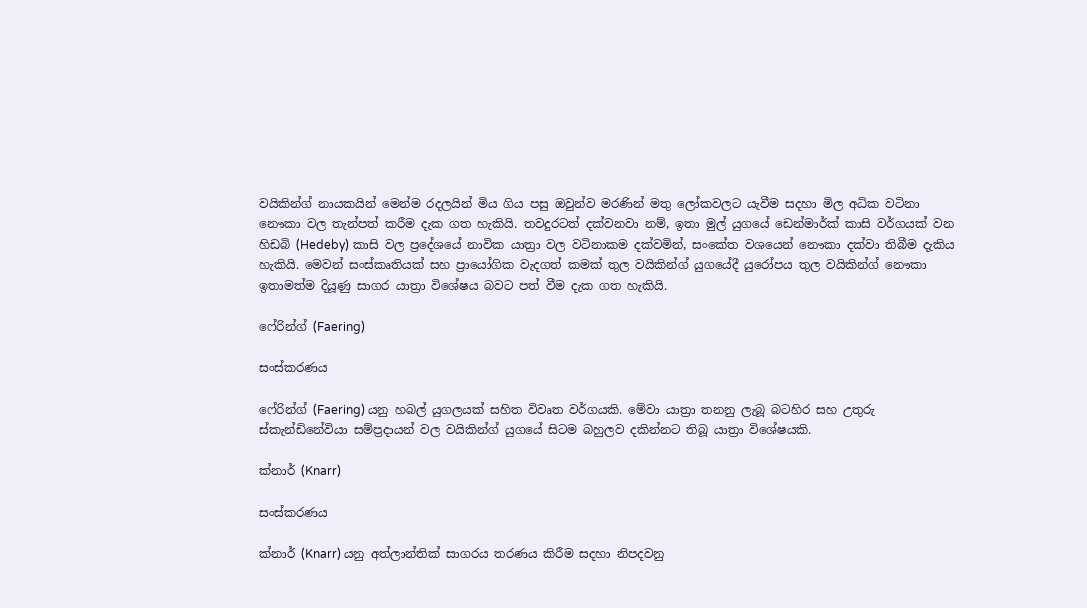වයිකින්ග් නායකයින් මෙන්ම රදලයින් මිය ගිය පසු ඔවුන්ව මරණින් මතු ලෝකවලට යැවීම සදහා මිල අධික වටිනා නෞකා වල තැන්පත් කරීම දැක ගත හැකියි. තවදුරටත් දක්වනවා නම්, ඉතා මුල් යුගයේ ඩෙන්මාර්ක් කාසි වර්ගයක් වන හිඩබි (Hedeby) කාසි වල ප්‍රදේශයේ නාවික යාත්‍රා වල වටිනාකම දක්වමින්, සංකේත වශයෙන් නෞකා දක්වා තිබීම දැකිය හැකියි. මෙවන් සංස්කෘතියක් සහ ප්‍රායෝගික වැදගත් කමක් තුල වයිකින්ග් යුගයේදී යුරෝපය තුල වයිකින්ග් නෞකා ඉතාමත්ම දියූණු සාගර යාත්‍රා විශේෂය බවට පත් වීම දැක ගත හැකියි.

ෆේරින්ග් (Faering)

සංස්කරණය

ෆේරින්ග් (Faering) යනු හබල් යුගලයක් සහිත විවෘත වර්ගයකි. මේවා යාත්‍රා තනනු ලැබූ බටහිර සහ උතුරු ස්කැන්ඩිනේවියා සම්ප්‍රදායන් වල වයිකින්ග් යුගයේ සිටම බහුලව දකින්නට තිබූ යාත්‍රා විශේෂයකි.

ක්නාර් (Knarr)

සංස්කරණය

ක්නාර් (Knarr) යනු අත්ලාන්තික් සාගරය තරණය කිරීම සදහා නිපදවනු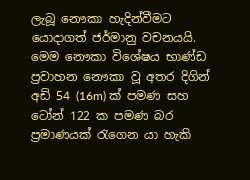ලැබූ නෞකා හැදින්වීමට යොදාගත් ජර්මානු වචනයයි. මෙම නෞකා විශේෂය භාණ්ඩ ප්‍රවාහන නෞකා වූ අතර දිගින් අඩි 54 (16m) ක් පමණ සහ ටෝන් 122 ක පමණ බර ප්‍රමාණයක් රැගෙන යා හැකි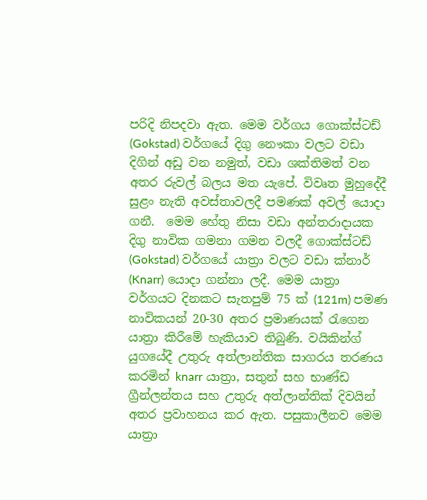පරිදි නිපදවා ඇත. මෙම වර්ගය ගොක්ස්ටඩ් (Gokstad) වර්ගයේ දිගු නෞකා වලට වඩා දිගින් අඩු වන නමුත්, වඩා ශක්තිමත් වන අතර රුවල් බලය මත යැපේ. විවෘත මුහුදේදී සුළං නැති අවස්තාවලදී පමණක් අවල් යොදා ගනී.  මෙම හේතු නිසා වඩා අන්තරාදායක දිගු නාවික ගමනා ගමන වලදී ගොක්ස්ටඩ් (Gokstad) වර්ගයේ යාත්‍රා වලට වඩා ක්නාර් (Knarr) යොදා ගන්නා ලදී. මෙම යාත්‍රා වර්ගයට දිනකට සැතපුම් 75 ක් (121m) පමණ නාවිකයන් 20-30 අතර ප්‍රමාණයක් රැගෙන යාත්‍රා කිරීමේ හැකියාව තිබුණි. වයිකින්ග් යුගයේදී උතුරු අත්ලාන්තික සාගරය තරණය කරමින් knarr යාත්‍රා, සතුන් සහ භාණ්ඩ ග්‍රීන්ලන්තය සහ උතුරු අත්ලාන්තික් දිවයින් අතර ප්‍රවාහනය කර ඇත. පසුකාලීනව මෙම යාත්‍රා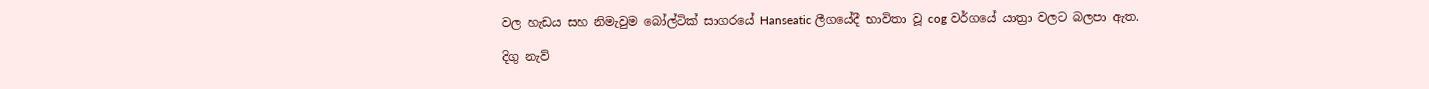වල හැඩය සහ නිමැවුම බෝල්ටික් සාගරයේ Hanseatic ලීගයේදී භාවිතා වූ cog වර්ගයේ යාත්‍රා වලට බලපා ඇත.

දිගු නැව්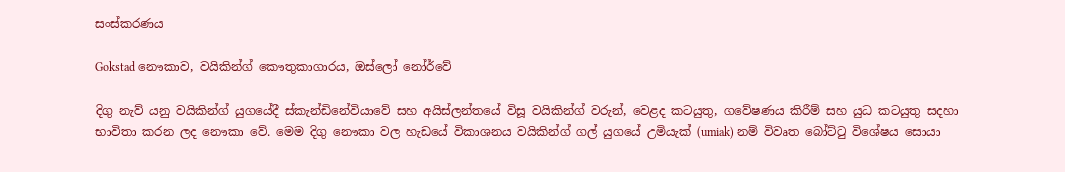සංස්කරණය

Gokstad නෞකාව, වයිකින්ග් කෞතුකාගාරය, ඔස්ලෝ නෝර්වේ

දිගු නැව් යනු වයිකින්ග් යුගයේදී ස්කැන්ඩිනේවියාවේ සහ අයිස්ලන්තයේ විසූ වයිකින්ග් වරුන්, වෙළද කටයුතු, ගවේෂණය කිරීම් සහ යුධ කටයුතු සදහා භාවිතා කරන ලද නෞකා වේ. මෙම දිගු නෞකා වල හැඩයේ විකාශනය වයිකින්ග් ගල් යුගයේ උමියැක් (umiak) නම් විවෘත බෝට්ටු විශේෂය සොයා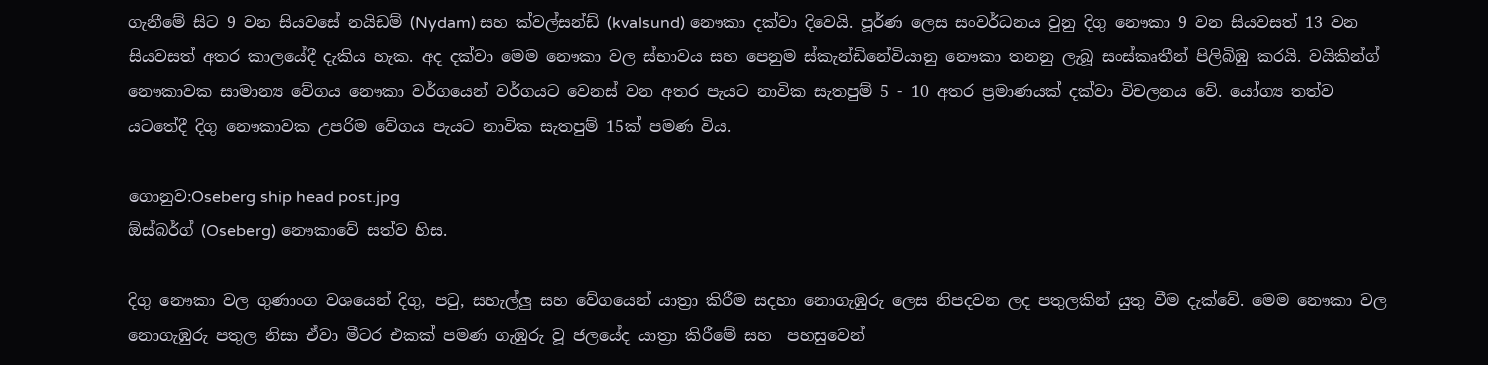ගැනීමේ සිට 9 වන සියවසේ නයිඩම් (Nydam) සහ ක්වල්සන්ඩ් (kvalsund) නෞකා දක්වා දිවෙයි. පූර්ණ ලෙස සංවර්ධනය වුනු දිගු නෞකා 9 වන සියවසත් 13 වන සියවසත් අතර කාලයේදී දැකිය හැක. අද දක්වා මෙම නෞකා වල ස්භාවය සහ පෙනුම ස්කැන්ඩිනේවියානු නෞකා තනනු ලැබූ සංස්කෘතීන් පිලිබිඹු කරයි. වයිකින්ග් නෞකාවක සාමාන්‍ය වේගය නෞකා වර්ගයෙන් වර්ගයට වෙනස් වන අතර පැයට නාවික සැතපුම් 5 - 10 අතර ප්‍රමාණයක් දක්වා විචලනය වේ. යෝග්‍ය තත්ව යටතේදී දිගු නෞකාවක උපරිම වේගය පැයට නාවික සැතපුම් 15ක් පමණ විය.

ගොනුව:Oseberg ship head post.jpg
ඕස්බර්ග් (Oseberg) නෞකාවේ සත්ව හිස.

දිගු නෞකා වල ගුණාංග වශයෙන් දිගු, පටු, සහැල්ලු සහ වේගයෙන් යාත්‍රා කිරීම සදහා නොගැඹුරු ලෙස නිපදවන ලද පතුලකින් යුතු වීම දැක්වේ. මෙම නෞකා වල නොගැඹුරු පතුල නිසා ඒවා මීටර එකක් පමණ ගැඹුරු වූ ජලයේද යාත්‍රා කිරීමේ සහ  පහසුවෙන්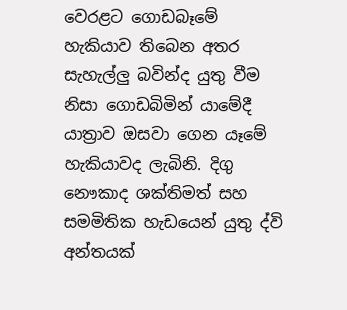වෙරළට ගොඩබෑමේ හැකියාව තිබෙන අතර සැහැල්ලු බවින්ද යුතු වීම නිසා ගොඩබිමින් යාමේදී යාත්‍රාව ඔසවා ගෙන යෑමේ හැකියාවද ලැබිනි. දිගු නෞකාද ශක්තිමත් සහ සමමිතික හැඩයෙන් යුතු ද්වි අන්තයක්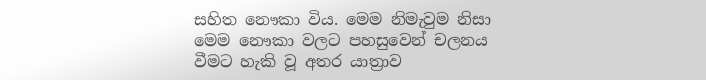සහිත නෞකා විය. මෙම නිමැවුම නිසා  මෙම නෞකා වලට පහසුවෙන් චලනය වීමට හැකි වූ අතර යාත්‍රාව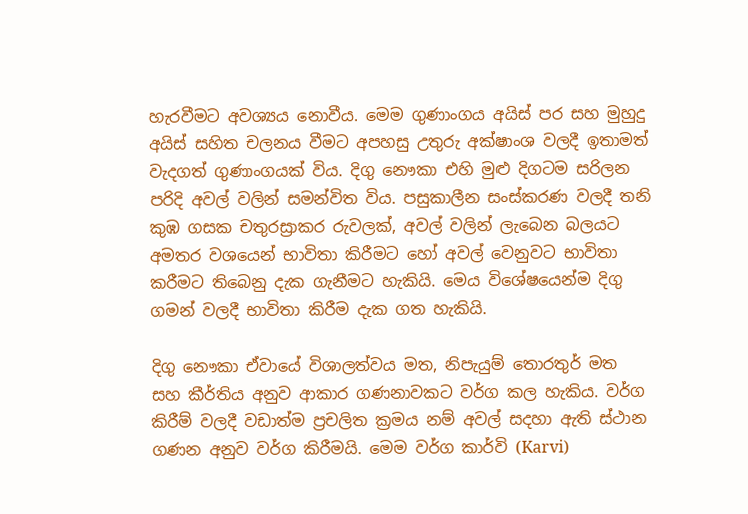හැරවීමට අවශ්‍යය නොවීය. මෙම ගුණාංගය අයිස් පර සහ මුහුදු අයිස් සහිත චලනය වීමට අපහසු උතුරු අක්ෂාංශ වලදී ඉතාමත් වැදගත් ගුණාංගයක් විය. දිගු නෞකා එහි මුළු දිගටම සරිලන පරිදි අවල් වලින් සමන්විත විය. පසුකාලීන සංස්කරණ වලදී තනි කුඹ ගසක චතුරස්‍රාකර රුවලක්, අවල් වලින් ලැබෙන බලයට අමතර වශයෙන් භාවිතා කිරීමට හෝ අවල් වෙනුවට භාවිතා කරීමට තිබෙනු දැක ගැනීමට හැකියි. මෙය විශේෂයෙන්ම දිගු ගමන් වලදී භාවිතා කිරීම දැක ගත හැකියි.

දිගු නෞකා ඒවායේ විශාලත්වය මත, නිපැයුම් තොරතුර් මත සහ කීර්තිය අනුව ආකාර ගණනාවකට වර්ග කල හැකිය. වර්ග කිරීම් වලදී වඩාත්ම ප්‍රචලිත ක්‍රමය නම් අවල් සදහා ඇති ස්ථාන ගණන අනුව වර්ග කිරීමයි. මෙම වර්ග කාර්වි (Karvi)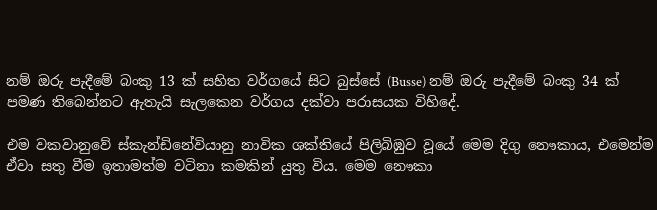නම් ඔරු පැදීමේ බංකු 13 ක් සහිත වර්ගයේ සිට බුස්සේ (Busse) නම් ඔරු පැදීමේ බංකු 34 ක් පමණ තිබෙන්නට ඇතැයි සැලකෙන වර්ගය දක්වා පරාසයක විහිදේ.

එම වකවානුවේ ස්කැන්ඩිනේවියානු නාවික ශක්තියේ පිලිබිඹුව වූයේ මෙම දිගු නෞකාය, එමෙන්ම ඒවා සතු වීම ඉතාමත්ම වටිනා කමකින් යුතු විය. මෙම නෞකා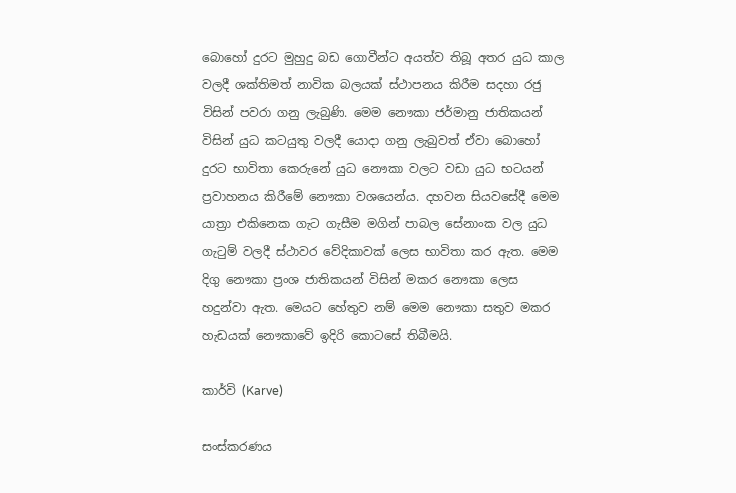බොහෝ දුරට මුහුදු බඩ ගොවීන්ට අයත්ව තිබූ අතර යුධ කාල වලදී ශක්තිමත් නාවික බලයක් ස්ථාපනය කිරීම සදහා රජු විසින් පවරා ගනු ලැබුණි. මෙම නෞකා ජර්මානු ජාතිකයන් විසින් යුධ කටයුතු වලදී යොදා ගනු ලැබුවත් ඒවා බොහෝ දුරට භාවිතා කෙරුනේ යුධ නෞකා වලට වඩා යුධ භටයන් ප්‍රවාහනය කිරීමේ නෞකා වශයෙන්ය. දහවන සියවසේදී මෙම යාත්‍රා එකිනෙක ගැට ගැසීම මගින් පාබල සේනාංක වල යුධ ගැටුම් වලදී ස්ථාවර වේදිකාවක් ලෙස භාවිතා කර ඇත. මෙම දිගු නෞකා ප්‍රංශ ජාතිකයන් විසින් මකර නෞකා ලෙස හදුන්වා ඇත. මෙයට හේතුව නම් මෙම නෞකා සතුව මකර හැඩයක් නෞකාවේ ඉදිරි කොටසේ තිබීමයි.

කාර්වි (Karve)

සංස්කරණය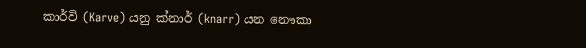කාර්වි (Karve) යනු ක්නාර් (knarr) යන නෞකා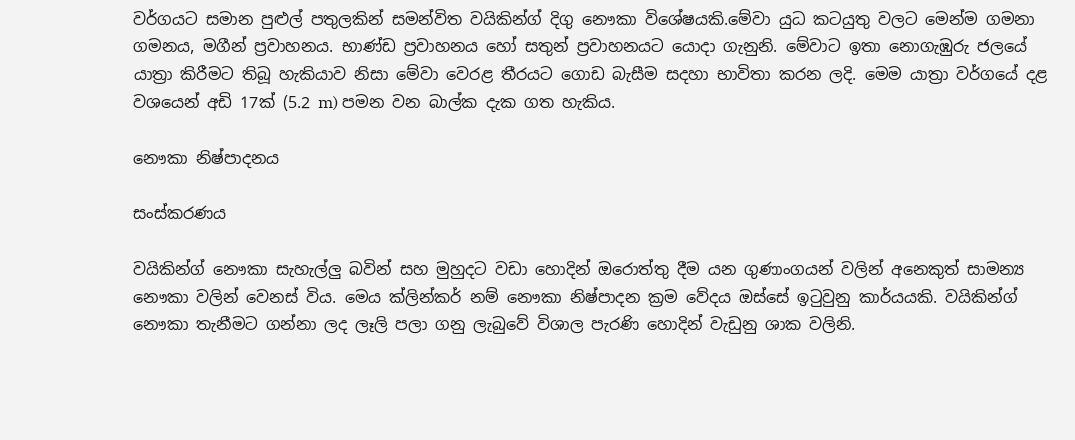වර්ගයට සමාන පුළුල් පතුලකින් සමන්විත වයිකින්ග් දිගු නෞකා විශේෂයකි.මේවා යුධ කටයුතු වලට මෙන්ම ගමනා ගමනය, මගීන් ප්‍රවාහනය. භාණ්ඩ ප්‍රවාහනය හෝ සතුන් ප්‍රවාහනයට යොදා ගැනුනි. මේවාට ඉතා නොගැඹුරු ජලයේ යාත්‍රා කිරීමට තිබූ හැකියාව නිසා මේවා වෙරළ තීරයට ගොඩ බැසීම සදහා භාවිතා කරන ලදි. මෙම යාත්‍රා වර්ගයේ දළ වශයෙන් අඩි 17ක් (5.2 m) පමන වන බාල්ක දැක ගත හැකිය.

නෞකා නිෂ්පාදනය

සංස්කරණය

වයිකින්ග් නෞකා සැහැල්ලු බවින් සහ මුහුදට වඩා හොදින් ඔරොත්තු දීම යන ගුණාංගයන් වලින් අනෙකුත් සාමන්‍ය නෞකා වලින් වෙනස් විය. මෙය ක්ලින්කර් නම් නෞකා නිෂ්පාදන ක්‍රම වේදය ඔස්සේ ඉටුවුනු කාර්යයකි. වයිකින්ග් නෞකා තැනීමට ගන්නා ලද ලෑලි පලා ගනු ලැබුවේ විශාල පැරණි හොදින් වැඩුනු ශාක වලිනි.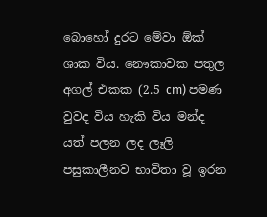බොහෝ දුරට මේවා ඕක් ශාක විය. නෞකාවක පතුල අගල් එකක (2.5 cm) පමණ වුවද විය හැකි විය මන්ද යත් පලන ලද ලෑලි පසුකාලීනව භාවිතා වූ ඉරන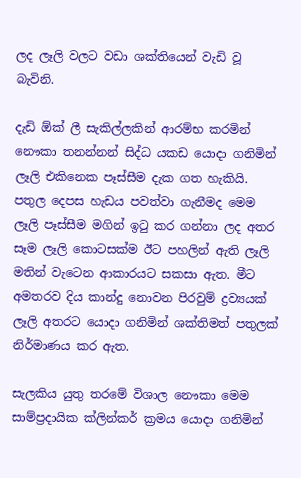ලද ලෑලි වලට වඩා ශක්තියෙන් වැඩි වූ බැවිනි.

දැඩි ඕක් ලී සැකිල්ලකින් ආරම්භ කරමින් නෞකා තනන්නන් සිද්ධ යකඩ යොදා ගනිමින් ලෑලි එකිනෙක පෑස්සීම දැක ගත හැකියි. පතුල දෙපස හැඩය පවත්වා ගැනීමද මෙම ලෑලි පෑස්සීම මගින් ඉටු කර ගන්නා ලද අතර සෑම ලෑලි කොටසක්ම ඊට පහලින් ඇති ලෑලි මතින් වැටෙන ආකාරයට සකසා ඇත. මීට අමතරව දිය කාන්දු නොවන පිරවුම් ද්‍රව්‍යයක් ලෑලි අතරට යොදා ගනිමින් ශක්තිමත් පතුලක් නිර්මාණය කර ඇත.

සැලකිය යුතු තරමේ විශාල නෞකා මෙම සාම්ප්‍රදායික ක්ලින්කර් ක්‍රමය යොදා ගනිමින්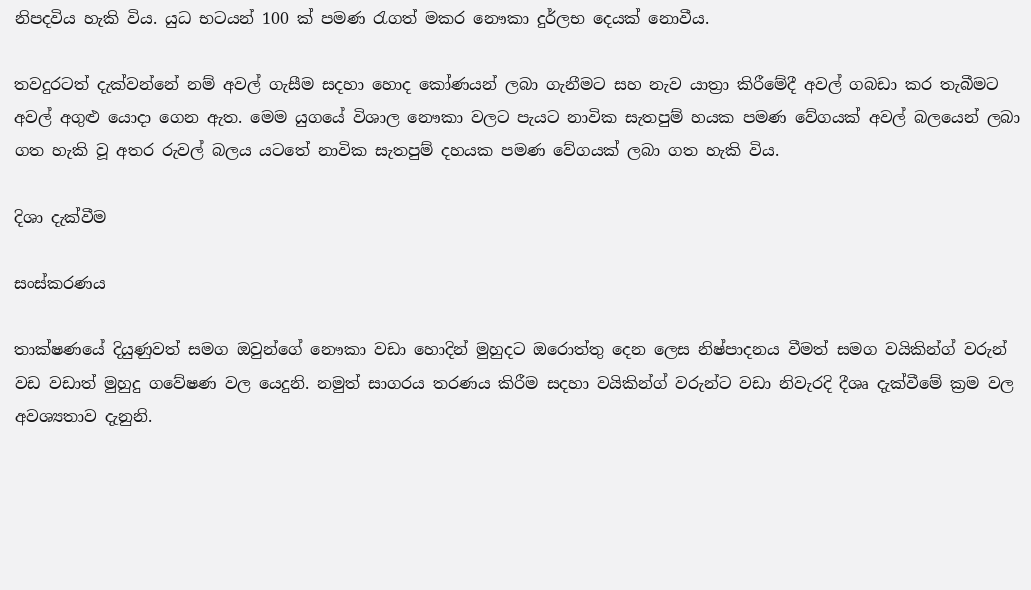නිපදවිය හැකි විය. යුධ භටයන් 100 ක් පමණ රැගත් මකර නෞකා දුර්ලභ දෙයක් නොවීය.

තවදුරටත් දැක්වන්නේ නම් අවල් ගැසීම සදහා හොද කෝණයන් ලබා ගැනීමට සහ නැව යාත්‍රා කිරීමේදී අවල් ගබඩා කර තැබීමට අවල් අගුළු යොදා ගෙන ඇත. මෙම යුගයේ විශාල නෞකා වලට පැයට නාවික සැතපුම් හයක පමණ වේගයක් අවල් බලයෙන් ලබා ගත හැකි වූ අතර රුවල් බලය යටතේ නාවික සැතපුම් දහයක පමණ වේගයක් ලබා ගත හැකි විය.

දිශා දැක්වීම

සංස්කරණය

තාක්ෂණයේ දියුණුවත් සමග ඔවුන්ගේ නෞකා වඩා හොදින් මුහුදට ඔරොත්තු දෙන ලෙස නිෂ්පාදනය වීමත් සමග වයිකින්ග් වරුන් වඩ වඩාත් මුහුදු ගවේෂණ වල යෙදුනි. නමුත් සාගරය තරණය කිරීම සදහා වයිකින්ග් වරුන්ට වඩා නිවැරදි දීශෘ දැක්වීමේ ක්‍රම වල අවශ්‍යතාව දැනුනි.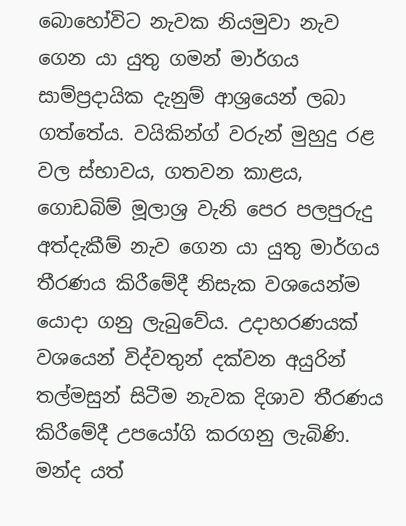බොහෝවිට නැවක නියමුවා නැව ගෙන යා යුතු ගමන් මාර්ගය සාම්ප්‍රදායික දැනුම් ආශ්‍රයෙන් ලබා ගත්තේය. වයිකින්ග් වරුන් මුහුදු රළ වල ස්භාවය, ගතවන කාළය, ගොඩබිම් මූලාශ්‍ර වැනි පෙර පලපුරුදු අත්දැකීම් නැව ගෙන යා යුතු මාර්ගය තීරණය කිරීමේදී නිසැක වශයෙන්ම යොදා ගනු ලැබුවේය. උදාහරණයක් වශයෙන් විද්වතුන් දක්වන අයුරින් තල්මසුන් සිටීම නැවක දිශාව තීරණය කිරීමේදී උපයෝගි කරගනු ලැබිණි. මන්ද යත්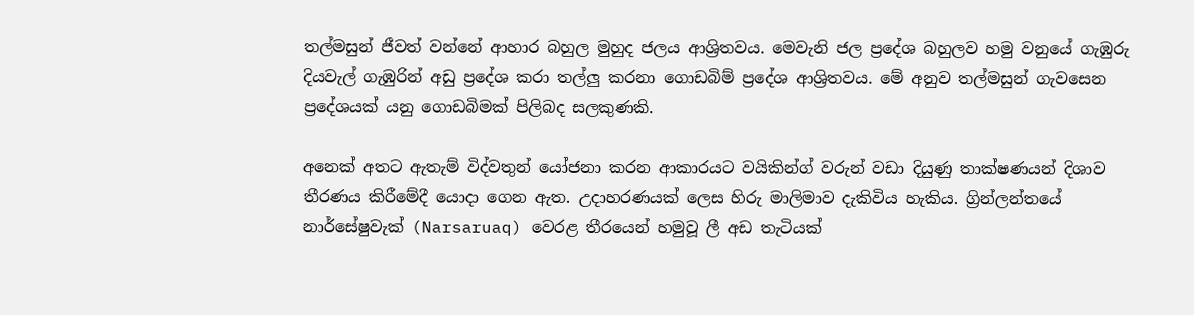තල්මසුන් ජීවත් වන්නේ ආහාර බහුල මුහුද ජලය ආශ්‍රිතවය. මෙවැනි ජල ප්‍රදේශ බහුලව හමු වනුයේ ගැඹුරු දියවැල් ගැඹුරින් අඩු ප්‍රදේශ කරා තල්ලු කරනා ගොඩබිම් ප්‍රදේශ ආශ්‍රිතවය. මේ අනුව තල්මසුන් ගැවසෙන ප්‍රදේශයක් යනු ගොඩබිමක් පිලිබද සලකුණකි.

අනෙක් අතට ඇතැම් විද්වතුන් යෝජනා කරන ආකාරයට වයිකින්ග් වරුන් වඩා දියුණු තාක්ෂණයන් දිශාව තීරණය කිරීමේදී යොදා ගෙන ඇත. උදාහරණයක් ලෙස හිරු මාලිමාව දැකිවිය හැකිය. ග්‍රින්ලන්තයේ නාර්සේෂුවැක් (Narsaruaq) වෙරළ තීරයෙන් හමුවූ ලී අඩ තැටියක්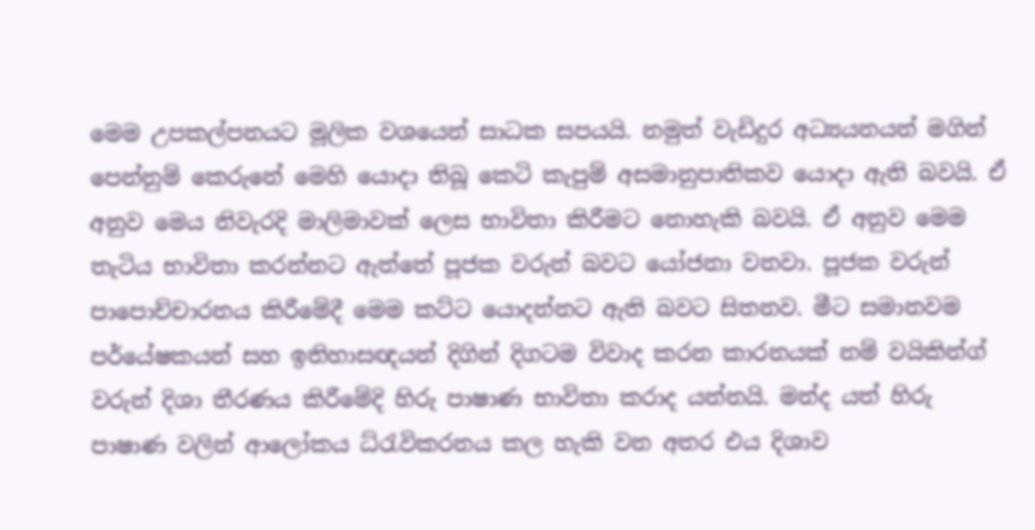මෙම උපකල්පනයට මූලික වශයෙන් සාධක සපයයි. නමුත් වැඩිදුර අධ්‍යයනයන් මගින් පෙන්නුම් කෙරුනේ මෙහි යොදා තිබූ කෙටි කැපුම් අසමානුපාතිකව යොදා ඇති බවයි. ඒ අනුව මෙය නිවැරදි මාලිමාවක් ලෙස භාවිතා කිරීමට නොහැකි බවයි. ඒ අනුව මෙම තැටිය භාවිතා කරන්නට ඇත්තේ පූජක වරුන් බවට යෝජනා වනවා. පූජක වරුන් පාපොච්චාරනය කිරීමේදී මෙම කට්ට යොදන්නට ඇති බවට සිතනව. මීට සමානවම පර්යේෂකයන් සහ ඉතිහාසඥයන් දිගින් දිගටම විවාද කරන කාරනයක් නම් වයිකින්ග් වරුන් දිශා තීරණය කිරීමේදි හිරු පාෂාණ භාවිතා කරාද යන්නයි. මන්ද යත් හිරු පාෂාණ වලින් ආලෝකය ධ්රැවිකරනය කල හැකි වන අතර එය දිශාව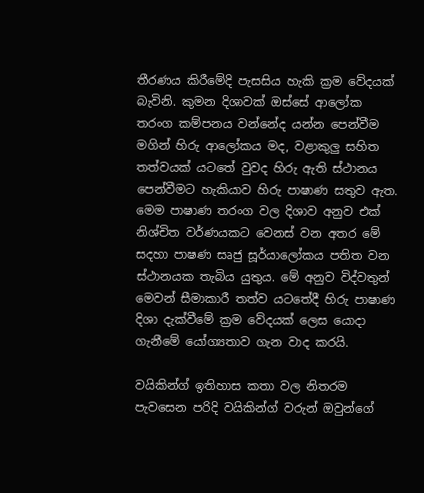තීරණය කිරීමේදි පැසසිය හැකි ක්‍රම වේදයක් බැවිනි. කුමන දිශාවක් ඔස්සේ ආලෝක තරංග කම්පනය වන්නේද යන්න පෙන්වීම මගින් හිරු ආලෝකය මද, වළාකුලු සහිත තත්වයක් යටතේ වුවද හිරු ඇති ස්ථානය පෙන්වීමට හැකියාව හිරු පාෂාණ සතුව ඇත. මෙම පාෂාණ තරංග වල දිශාව අනුව එක් නිශ්චිත වර්ණයකට වෙනස් වන අතර මේ සදහා පාෂණ සෘජු සූර්යාලෝකය පතිත වන ස්ථානයක තැබිය යුතුය. මේ අනුව විද්වතුන් මෙවන් සීමාකාරී තත්ව යටතේදී හිරු පාෂාණ දිශා දැක්වීමේ ක්‍රම වේදයක් ලෙස යොදා ගැනීමේ යෝග්‍යතාව ගැන වාද කරයි.

වයිකින්ග් ඉතිහාස කතා වල නිතරම පැවසෙන පරිදි වයිකින්ග් වරුන් ඔවුන්ගේ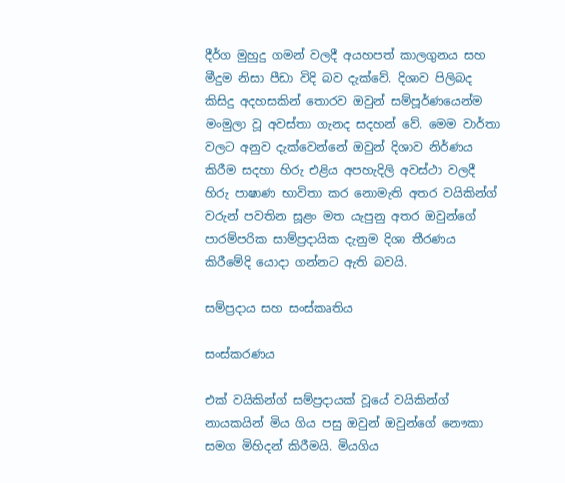දීර්ග මුහුදු ගමන් වලදී අයහපත් කාලගුනය සහ මීදුම නිසා පීඩා විදි බව දැක්වේ. දිශාව පිලිබද කිසිදු අදහසකින් තොරව ඔවුන් සම්පූර්ණයෙන්ම මංමුලා වූ අවස්තා ගැනද සදහන් වේ. මෙම වාර්තා වලට අනුව දැක්වෙන්නේ ඔවුන් දිශාව නිර්ණය කිරීම සදහා හිරු එළිය අපහැදිලි අවස්ථා වලදී හිරු පාෂාණ භාවිතා කර නොමැති අතර වයිකින්ග් වරුන් පවතින සූළං මත යැපුනු අතර ඔවුන්ගේ පාරම්පරික සාම්ප්‍රදායික දැනුම දිශා තීරණය කිරීමේදි යොදා ගන්නට ඇති බවයි.

සම්ප්‍රදාය සහ සංස්කෘතිය

සංස්කරණය

එක් වයිකින්ග් සම්ප්‍රදායක් වූයේ වයිකින්ග් නායකයින් මිය ගිය පසු ඔවුන් ඔවුන්ගේ නෞකා සමග මිහිදන් කිරීමයි. මියගිය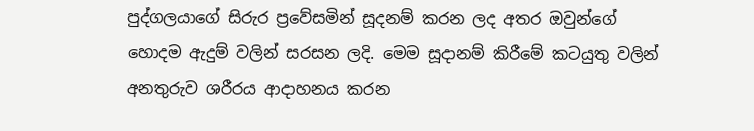පුද්ගලයාගේ සිරුර ප්‍රවේසමින් සූදනම් කරන ලද අතර ඔවුන්ගේ හොදම ඇදුම් වලින් සරසන ලදි. මෙම සූදානම් කිරීමේ කටයුතු වලින් අනතුරුව ශරීරය ආදාහනය කරන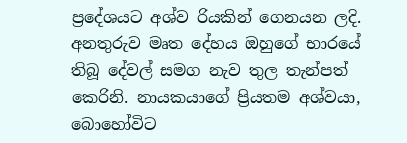ප්‍රදේශයට අශ්ව රියකින් ගෙනයන ලදි. අනතුරුව මෘත දේහය ඔහුගේ භාරයේ තිබූ දේවල් සමග නැව තුල තැන්පත් කෙරිනි. නායකයාගේ ප්‍රියතම අශ්වයා, බොහෝවිට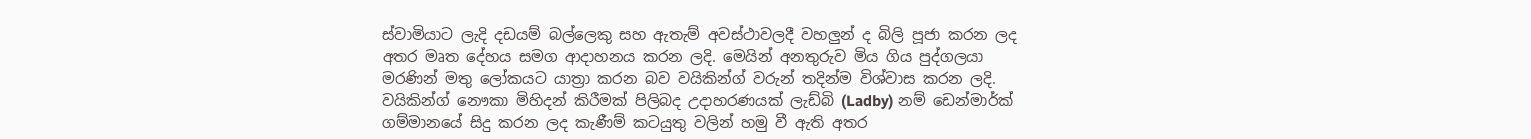ස්වාමියාට ලැදි දඩයම් බල්ලෙකු සහ ඇතැම් අවස්ථාවලදී වහලුන් ද බිලි පූජා කරන ලද අතර මෘත දේහය සමග ආදාහනය කරන ලදි. මෙයින් අනතුරුව මිය ගිය පුද්ගලයා මරණින් මතු ලෝකයට යාත්‍රා කරන බව වයිකින්ග් වරුන් තදින්ම විශ්වාස කරන ලදි. වයිකින්ග් නෞකා මිහිදන් කිරීමක් පිලිබද උදාහරණයක් ලැඩ්බි (Ladby) නම් ඩෙන්මාර්ක් ගම්මානයේ සිදු කරන ලද කැණීම් කටයුතු වලින් හමු වී ඇති අතර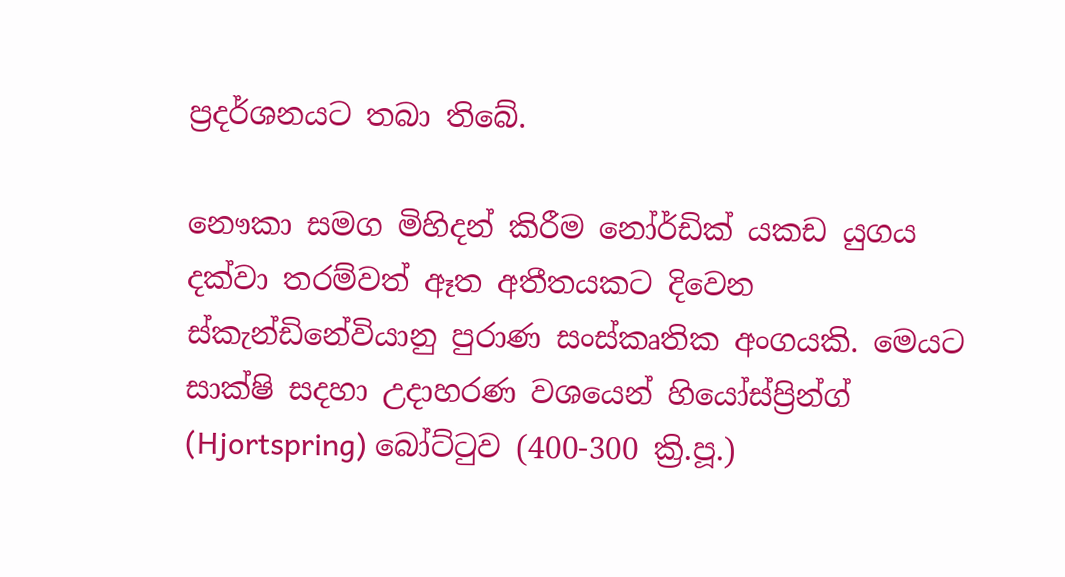ප්‍රදර්ශනයට තබා තිබේ.

නෞකා සමග මිහිදන් කිරීම නෝර්ඩික් යකඩ යුගය දක්වා තරම්වත් ඈත අතීතයකට දිවෙන ස්කැන්ඩිනේවියානු පුරාණ සංස්කෘතික අංගයකි. මෙයට සාක්ෂි සදහා උදාහරණ වශයෙන් හියෝස්ප්‍රින්ග් (Hjortspring) බෝට්ටුව (400-300 ක්‍රි.පූ.)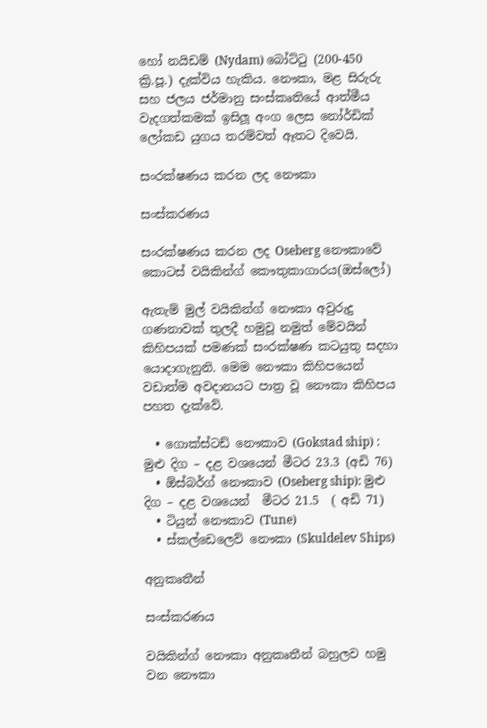හෝ නයිඩම් (Nydam) බෝට්ටු (200-450 ක්‍රි.පූ.) දැක්විය හැකිය. නෞකා, මළ සිරුරු  සහ ජලය ජර්මානු සංස්කෘතියේ ආත්මීය වැදගත්කමක් ඉසිලූ අංග ලෙස නෝර්ඩික් ලෝකඩ යුගය තරම්වත් ඈතට දිවෙයි.

සංරක්ෂණය කරන ලද නෞකා

සංස්කරණය

සංරක්ෂණය කරන ලද Oseberg නෞකාවේ කොටස් වයිකින්ග් කෞතුකාගාරය(ඔස්ලෝ)

ඇතැම් මුල් වයිකින්ග් නෞකා අවුරුදු ගණනාවක් තුලදී හමුවූ නමුත් මේවයින් කිහිපයක් පමණක් සංරක්ෂණ කටයුතු සදහා යොදාගැනුනි. මෙම නෞකා කිහිපයෙන් වඩාත්ම අවදානයට පාත්‍ර වූ නෞකා කිහිපය පහත දැක්වේ.

  • ගොක්ස්ටඩ් නෞකාව (Gokstad ship) : මුළු දිග – දළ වශයෙන් මීටර 23.3 (අඩි 76)
  • ඕස්බර්ග් නෞකාව (Oseberg ship): මුළු දිග – දළ වශයෙන්  මීටර 21.5  ( අඩි 71)
  • ටියුන් නෞකාව (Tune)
  • ස්කල්ඩෙලෙව් නෞකා (Skuldelev Ships)

අනුකෘතීන්

සංස්කරණය

වයිකින්ග් නෞකා අනුකෘතීන් බහුලව හමු වන නෞකා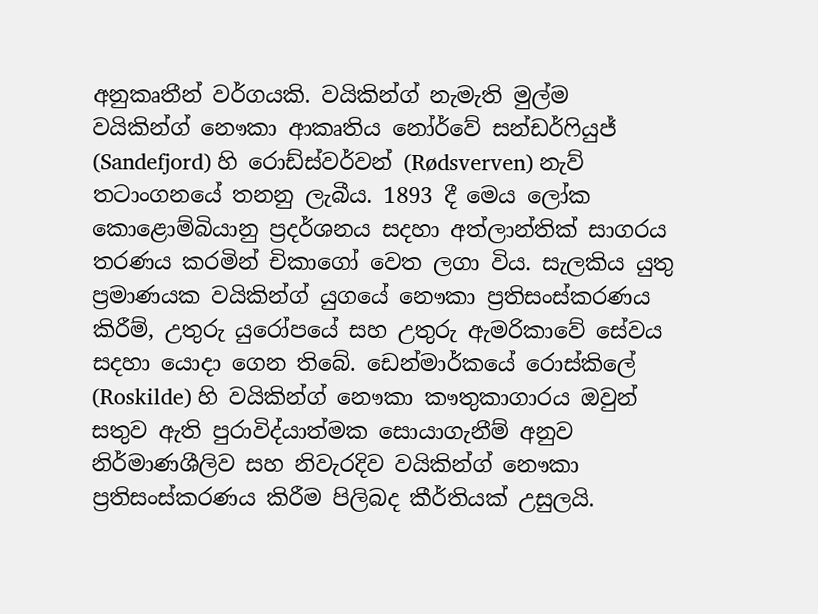අනුකෘතීන් වර්ගයකි. වයිකින්ග් නැමැති මුල්ම වයිකින්ග් නෞකා ආකෘතිය නෝර්වේ සන්ඩර්ෆියුජ් (Sandefjord) හි රොඩ්ස්වර්වන් (Rødsverven) නැව් තටාංගනයේ තනනු ලැබීය. 1893 දී මෙය ලෝක කොළොම්බියානු ප්‍රදර්ශනය සදහා අත්ලාන්තික් සාගරය තරණය කරමින් චිකාගෝ වෙත ලගා විය. සැලකිය යුතු ප්‍රමාණයක වයිකින්ග් යුගයේ නෞකා ප්‍රතිසංස්කරණය කිරීම්, උතුරු යුරෝපයේ සහ උතුරු ඇමරිකාවේ සේවය සදහා යොදා ගෙන තිබේ. ඩෙන්මාර්කයේ රොස්කිලේ (Roskilde) හි වයිකින්ග් නෞකා කෟතුකාගාරය ඔවුන් සතුව ඇති පුරාවිද්යාත්මක සොයාගැනීම් අනුව නිර්මාණශීලිව සහ නිවැරදිව වයිකින්ග් නෞකා  ප්‍රතිසංස්කරණය කිරීම පිලිබද කීර්තියක් උසුලයි.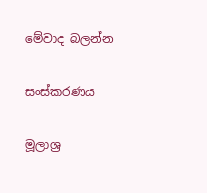මේවාද බලන්න

සංස්කරණය

මූලාශ්‍ර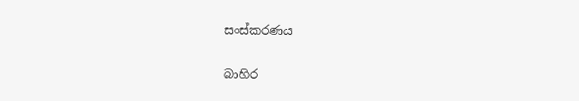සංස්කරණය

බාහිර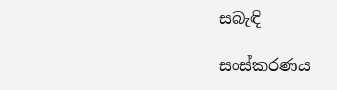සබැඳි

සංස්කරණය